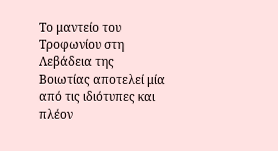Το μαντείο του Τροφωνίου στη Λεβάδεια της Βοιωτίας αποτελεί μία από τις ιδιότυπες και πλέον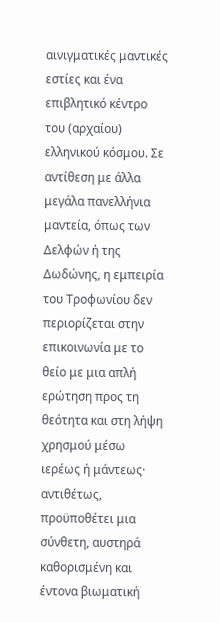αινιγματικές μαντικές εστίες και ένα επιβλητικό κέντρο του (αρχαίου) ελληνικού κόσμου. Σε αντίθεση με άλλα μεγάλα πανελλήνια μαντεία, όπως των Δελφών ή της Δωδώνης, η εμπειρία του Τροφωνίου δεν περιορίζεται στην επικοινωνία με το θείο με μια απλή ερώτηση προς τη θεότητα και στη λήψη χρησμού μέσω ιερέως ή μάντεως· αντιθέτως, προϋποθέτει μια σύνθετη, αυστηρά καθορισμένη και έντονα βιωματική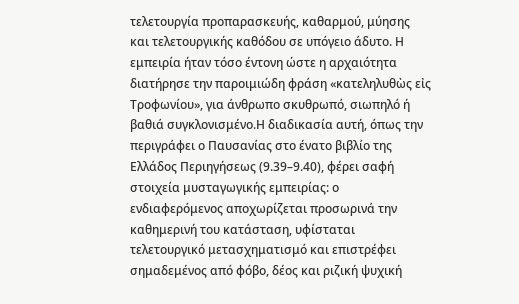τελετουργία προπαρασκευής, καθαρμού, μύησης και τελετουργικής καθόδου σε υπόγειο άδυτο. Η εμπειρία ήταν τόσο έντονη ώστε η αρχαιότητα διατήρησε την παροιμιώδη φράση «κατεληλυθὼς εἰς Τροφωνίου», για άνθρωπο σκυθρωπό, σιωπηλό ή βαθιά συγκλονισμένο.Η διαδικασία αυτή, όπως την περιγράφει ο Παυσανίας στο ένατο βιβλίο της Ελλάδος Περιηγήσεως (9.39–9.40), φέρει σαφή στοιχεία μυσταγωγικής εμπειρίας: ο ενδιαφερόμενος αποχωρίζεται προσωρινά την καθημερινή του κατάσταση, υφίσταται τελετουργικό μετασχηματισμό και επιστρέφει σημαδεμένος από φόβο, δέος και ριζική ψυχική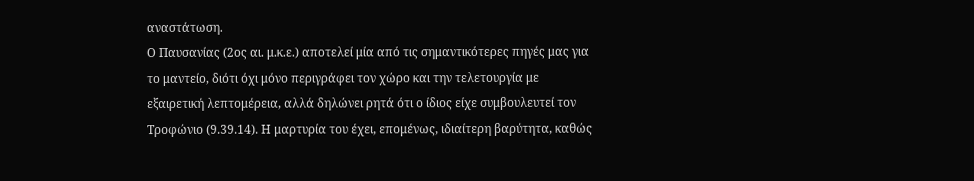αναστάτωση.
Ο Παυσανίας (2ος αι. μ.κ.ε.) αποτελεί μία από τις σημαντικότερες πηγές μας για το μαντείο, διότι όχι μόνο περιγράφει τον χώρο και την τελετουργία με εξαιρετική λεπτομέρεια, αλλά δηλώνει ρητά ότι ο ίδιος είχε συμβουλευτεί τον Τροφώνιο (9.39.14). Η μαρτυρία του έχει, επομένως, ιδιαίτερη βαρύτητα, καθώς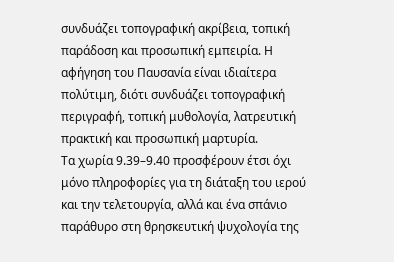συνδυάζει τοπογραφική ακρίβεια, τοπική παράδοση και προσωπική εμπειρία. Η αφήγηση του Παυσανία είναι ιδιαίτερα πολύτιμη, διότι συνδυάζει τοπογραφική περιγραφή, τοπική μυθολογία, λατρευτική πρακτική και προσωπική μαρτυρία.
Τα χωρία 9.39–9.40 προσφέρουν έτσι όχι μόνο πληροφορίες για τη διάταξη του ιερού και την τελετουργία, αλλά και ένα σπάνιο παράθυρο στη θρησκευτική ψυχολογία της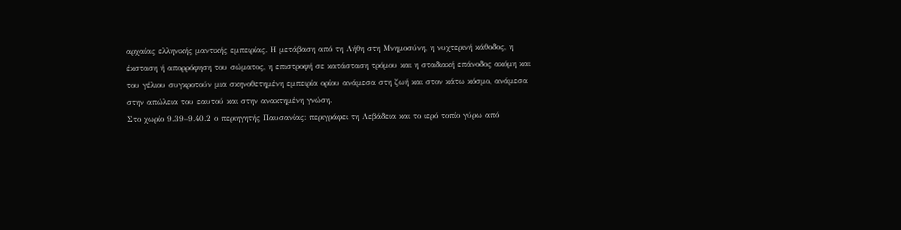αρχαίας ελληνικής μαντικής εμπειρίας. Η μετάβαση από τη Λήθη στη Μνημοσύνη, η νυχτερινή κάθοδος, η έκσταση ή απορρόφηση του σώματος, η επιστροφή σε κατάσταση τρόμου και η σταδιακή επάνοδος ακόμη και του γέλιου συγκροτούν μια σκηνοθετημένη εμπειρία ορίου ανάμεσα στη ζωή και στον κάτω κόσμο, ανάμεσα στην απώλεια του εαυτού και στην ανακτημένη γνώση.
Στο χωρίο 9.39–9.40.2 ο περιηγητής Παυσανίας: περιγράφει τη Λεβάδεια και το ιερό τοπίο γύρω από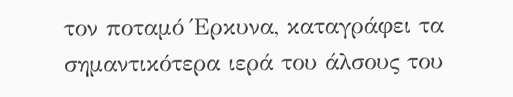τον ποταμό Έρκυνα, καταγράφει τα σημαντικότερα ιερά του άλσους του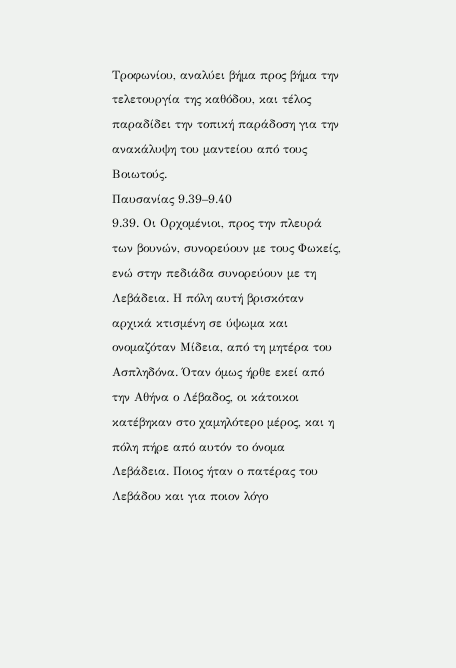Τροφωνίου, αναλύει βήμα προς βήμα την τελετουργία της καθόδου, και τέλος παραδίδει την τοπική παράδοση για την ανακάλυψη του μαντείου από τους Βοιωτούς.
Παυσανίας 9.39–9.40
9.39. Οι Ορχομένιοι, προς την πλευρά των βουνών, συνορεύουν με τους Φωκείς, ενώ στην πεδιάδα συνορεύουν με τη Λεβάδεια. Η πόλη αυτή βρισκόταν αρχικά κτισμένη σε ύψωμα και ονομαζόταν Μίδεια, από τη μητέρα του Ασπληδόνα. Όταν όμως ήρθε εκεί από την Αθήνα ο Λέβαδος, οι κάτοικοι κατέβηκαν στο χαμηλότερο μέρος, και η πόλη πήρε από αυτόν το όνομα Λεβάδεια. Ποιος ήταν ο πατέρας του Λεβάδου και για ποιον λόγο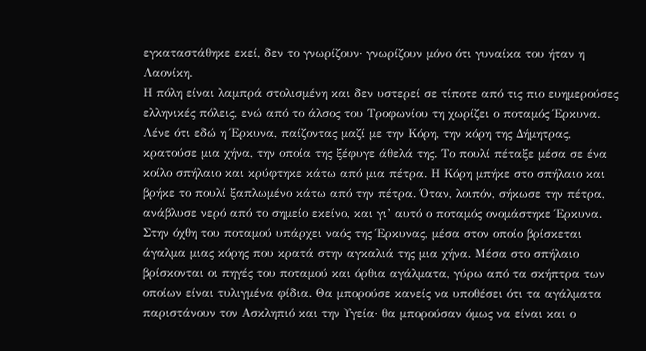εγκαταστάθηκε εκεί, δεν το γνωρίζουν· γνωρίζουν μόνο ότι γυναίκα του ήταν η Λαονίκη.
Η πόλη είναι λαμπρά στολισμένη και δεν υστερεί σε τίποτε από τις πιο ευημερούσες ελληνικές πόλεις, ενώ από το άλσος του Τροφωνίου τη χωρίζει ο ποταμός Έρκυνα. Λένε ότι εδώ η Έρκυνα, παίζοντας μαζί με την Κόρη, την κόρη της Δήμητρας, κρατούσε μια χήνα, την οποία της ξέφυγε άθελά της. Το πουλί πέταξε μέσα σε ένα κοίλο σπήλαιο και κρύφτηκε κάτω από μια πέτρα. Η Κόρη μπήκε στο σπήλαιο και βρήκε το πουλί ξαπλωμένο κάτω από την πέτρα. Όταν, λοιπόν, σήκωσε την πέτρα, ανάβλυσε νερό από το σημείο εκείνο, και γι’ αυτό ο ποταμός ονομάστηκε Έρκυνα.
Στην όχθη του ποταμού υπάρχει ναός της Έρκυνας, μέσα στον οποίο βρίσκεται άγαλμα μιας κόρης που κρατά στην αγκαλιά της μια χήνα. Μέσα στο σπήλαιο βρίσκονται οι πηγές του ποταμού και όρθια αγάλματα, γύρω από τα σκήπτρα των οποίων είναι τυλιγμένα φίδια. Θα μπορούσε κανείς να υποθέσει ότι τα αγάλματα παριστάνουν τον Ασκληπιό και την Υγεία· θα μπορούσαν όμως να είναι και ο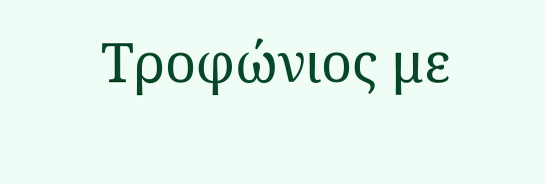Τροφώνιος με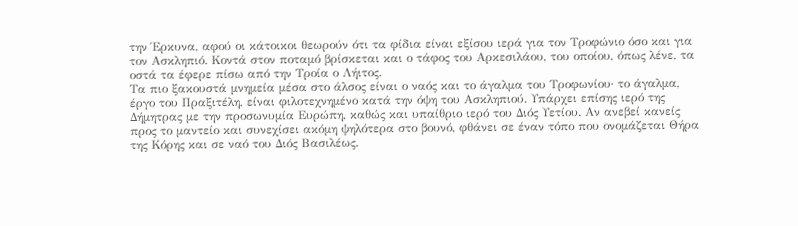την Έρκυνα, αφού οι κάτοικοι θεωρούν ότι τα φίδια είναι εξίσου ιερά για τον Τροφώνιο όσο και για τον Ασκληπιό. Κοντά στον ποταμό βρίσκεται και ο τάφος του Αρκεσιλάου, του οποίου, όπως λένε, τα οστά τα έφερε πίσω από την Τροία ο Λήιτος.
Τα πιο ξακουστά μνημεία μέσα στο άλσος είναι ο ναός και το άγαλμα του Τροφωνίου· το άγαλμα, έργο του Πραξιτέλη, είναι φιλοτεχνημένο κατά την όψη του Ασκληπιού. Υπάρχει επίσης ιερό της Δήμητρας με την προσωνυμία Ευρώπη, καθώς και υπαίθριο ιερό του Διός Υετίου. Αν ανεβεί κανείς προς το μαντείο και συνεχίσει ακόμη ψηλότερα στο βουνό, φθάνει σε έναν τόπο που ονομάζεται Θήρα της Κόρης και σε ναό του Διός Βασιλέως.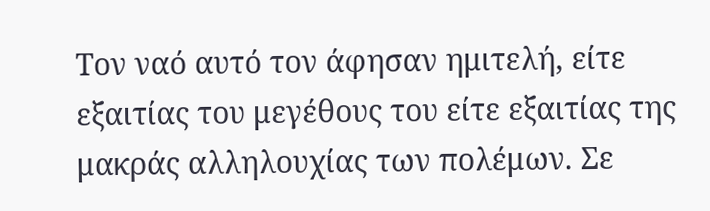Τον ναό αυτό τον άφησαν ημιτελή, είτε εξαιτίας του μεγέθους του είτε εξαιτίας της μακράς αλληλουχίας των πολέμων. Σε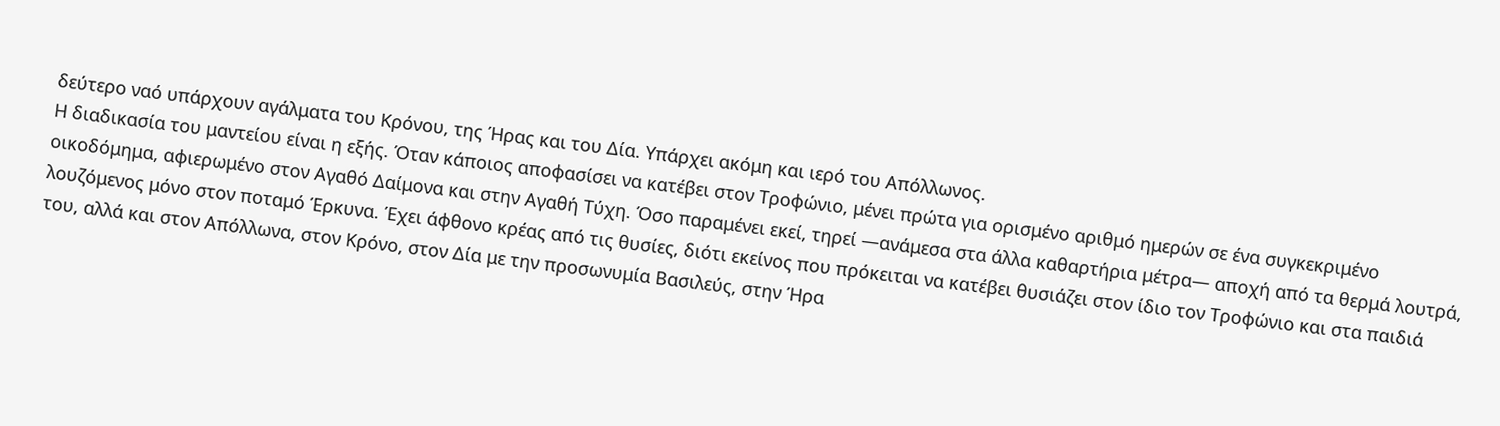δεύτερο ναό υπάρχουν αγάλματα του Κρόνου, της Ήρας και του Δία. Υπάρχει ακόμη και ιερό του Απόλλωνος.
Η διαδικασία του μαντείου είναι η εξής. Όταν κάποιος αποφασίσει να κατέβει στον Τροφώνιο, μένει πρώτα για ορισμένο αριθμό ημερών σε ένα συγκεκριμένο οικοδόμημα, αφιερωμένο στον Αγαθό Δαίμονα και στην Αγαθή Τύχη. Όσο παραμένει εκεί, τηρεί —ανάμεσα στα άλλα καθαρτήρια μέτρα— αποχή από τα θερμά λουτρά, λουζόμενος μόνο στον ποταμό Έρκυνα. Έχει άφθονο κρέας από τις θυσίες, διότι εκείνος που πρόκειται να κατέβει θυσιάζει στον ίδιο τον Τροφώνιο και στα παιδιά του, αλλά και στον Απόλλωνα, στον Κρόνο, στον Δία με την προσωνυμία Βασιλεύς, στην Ήρα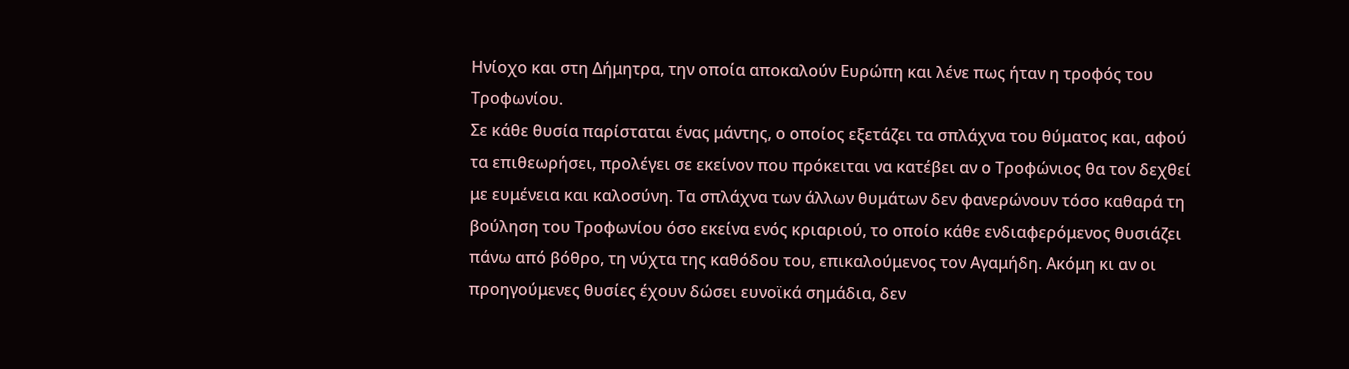Ηνίοχο και στη Δήμητρα, την οποία αποκαλούν Ευρώπη και λένε πως ήταν η τροφός του Τροφωνίου.
Σε κάθε θυσία παρίσταται ένας μάντης, ο οποίος εξετάζει τα σπλάχνα του θύματος και, αφού τα επιθεωρήσει, προλέγει σε εκείνον που πρόκειται να κατέβει αν ο Τροφώνιος θα τον δεχθεί με ευμένεια και καλοσύνη. Τα σπλάχνα των άλλων θυμάτων δεν φανερώνουν τόσο καθαρά τη βούληση του Τροφωνίου όσο εκείνα ενός κριαριού, το οποίο κάθε ενδιαφερόμενος θυσιάζει πάνω από βόθρο, τη νύχτα της καθόδου του, επικαλούμενος τον Αγαμήδη. Ακόμη κι αν οι προηγούμενες θυσίες έχουν δώσει ευνοϊκά σημάδια, δεν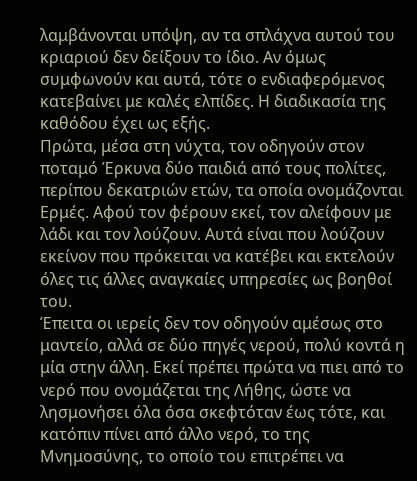λαμβάνονται υπόψη, αν τα σπλάχνα αυτού του κριαριού δεν δείξουν το ίδιο. Αν όμως συμφωνούν και αυτά, τότε ο ενδιαφερόμενος κατεβαίνει με καλές ελπίδες. Η διαδικασία της καθόδου έχει ως εξής.
Πρώτα, μέσα στη νύχτα, τον οδηγούν στον ποταμό Έρκυνα δύο παιδιά από τους πολίτες, περίπου δεκατριών ετών, τα οποία ονομάζονται Ερμές. Αφού τον φέρουν εκεί, τον αλείφουν με λάδι και τον λούζουν. Αυτά είναι που λούζουν εκείνον που πρόκειται να κατέβει και εκτελούν όλες τις άλλες αναγκαίες υπηρεσίες ως βοηθοί του.
Έπειτα οι ιερείς δεν τον οδηγούν αμέσως στο μαντείο, αλλά σε δύο πηγές νερού, πολύ κοντά η μία στην άλλη. Εκεί πρέπει πρώτα να πιει από το νερό που ονομάζεται της Λήθης, ώστε να λησμονήσει όλα όσα σκεφτόταν έως τότε, και κατόπιν πίνει από άλλο νερό, το της Μνημοσύνης, το οποίο του επιτρέπει να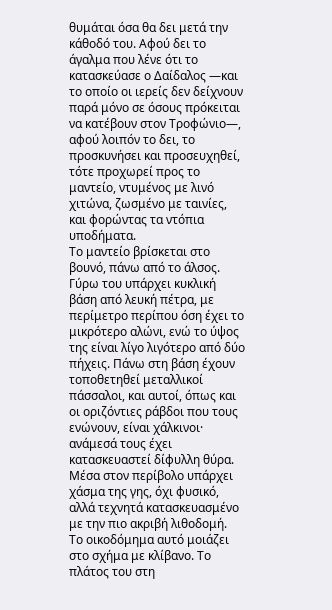θυμάται όσα θα δει μετά την κάθοδό του. Αφού δει το άγαλμα που λένε ότι το κατασκεύασε ο Δαίδαλος —και το οποίο οι ιερείς δεν δείχνουν παρά μόνο σε όσους πρόκειται να κατέβουν στον Τροφώνιο—, αφού λοιπόν το δει, το προσκυνήσει και προσευχηθεί, τότε προχωρεί προς το μαντείο, ντυμένος με λινό χιτώνα, ζωσμένο με ταινίες, και φορώντας τα ντόπια υποδήματα.
Το μαντείο βρίσκεται στο βουνό, πάνω από το άλσος. Γύρω του υπάρχει κυκλική βάση από λευκή πέτρα, με περίμετρο περίπου όση έχει το μικρότερο αλώνι, ενώ το ύψος της είναι λίγο λιγότερο από δύο πήχεις. Πάνω στη βάση έχουν τοποθετηθεί μεταλλικοί πάσσαλοι, και αυτοί, όπως και οι οριζόντιες ράβδοι που τους ενώνουν, είναι χάλκινοι· ανάμεσά τους έχει κατασκευαστεί δίφυλλη θύρα. Μέσα στον περίβολο υπάρχει χάσμα της γης, όχι φυσικό, αλλά τεχνητά κατασκευασμένο με την πιο ακριβή λιθοδομή.
Το οικοδόμημα αυτό μοιάζει στο σχήμα με κλίβανο. Το πλάτος του στη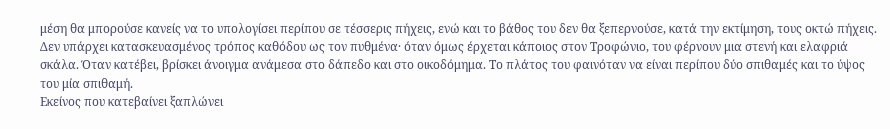μέση θα μπορούσε κανείς να το υπολογίσει περίπου σε τέσσερις πήχεις, ενώ και το βάθος του δεν θα ξεπερνούσε, κατά την εκτίμηση, τους οκτώ πήχεις. Δεν υπάρχει κατασκευασμένος τρόπος καθόδου ως τον πυθμένα· όταν όμως έρχεται κάποιος στον Τροφώνιο, του φέρνουν μια στενή και ελαφριά σκάλα. Όταν κατέβει, βρίσκει άνοιγμα ανάμεσα στο δάπεδο και στο οικοδόμημα. Το πλάτος του φαινόταν να είναι περίπου δύο σπιθαμές και το ύψος του μία σπιθαμή.
Εκείνος που κατεβαίνει ξαπλώνει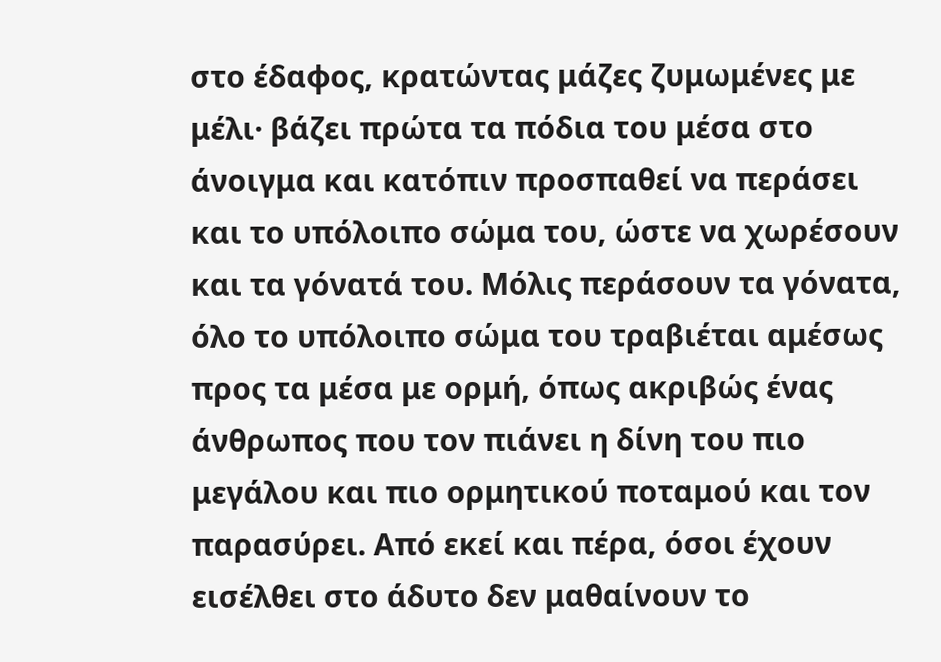στο έδαφος, κρατώντας μάζες ζυμωμένες με μέλι· βάζει πρώτα τα πόδια του μέσα στο άνοιγμα και κατόπιν προσπαθεί να περάσει και το υπόλοιπο σώμα του, ώστε να χωρέσουν και τα γόνατά του. Μόλις περάσουν τα γόνατα, όλο το υπόλοιπο σώμα του τραβιέται αμέσως προς τα μέσα με ορμή, όπως ακριβώς ένας άνθρωπος που τον πιάνει η δίνη του πιο μεγάλου και πιο ορμητικού ποταμού και τον παρασύρει. Από εκεί και πέρα, όσοι έχουν εισέλθει στο άδυτο δεν μαθαίνουν το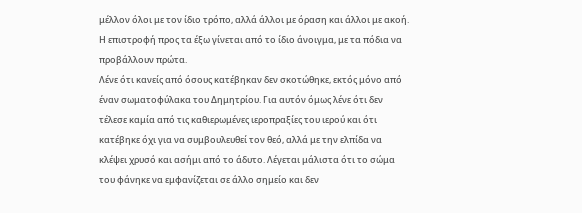μέλλον όλοι με τον ίδιο τρόπο, αλλά άλλοι με όραση και άλλοι με ακοή. Η επιστροφή προς τα έξω γίνεται από το ίδιο άνοιγμα, με τα πόδια να προβάλλουν πρώτα.
Λένε ότι κανείς από όσους κατέβηκαν δεν σκοτώθηκε, εκτός μόνο από έναν σωματοφύλακα του Δημητρίου. Για αυτόν όμως λένε ότι δεν τέλεσε καμία από τις καθιερωμένες ιεροπραξίες του ιερού και ότι κατέβηκε όχι για να συμβουλευθεί τον θεό, αλλά με την ελπίδα να κλέψει χρυσό και ασήμι από το άδυτο. Λέγεται μάλιστα ότι το σώμα του φάνηκε να εμφανίζεται σε άλλο σημείο και δεν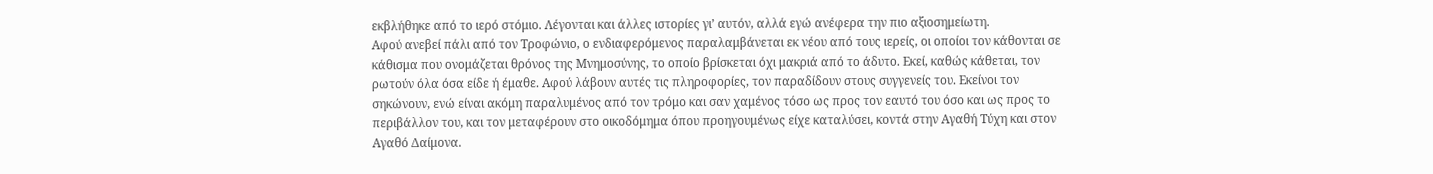εκβλήθηκε από το ιερό στόμιο. Λέγονται και άλλες ιστορίες γι’ αυτόν, αλλά εγώ ανέφερα την πιο αξιοσημείωτη.
Αφού ανεβεί πάλι από τον Τροφώνιο, ο ενδιαφερόμενος παραλαμβάνεται εκ νέου από τους ιερείς, οι οποίοι τον κάθονται σε κάθισμα που ονομάζεται θρόνος της Μνημοσύνης, το οποίο βρίσκεται όχι μακριά από το άδυτο. Εκεί, καθώς κάθεται, τον ρωτούν όλα όσα είδε ή έμαθε. Αφού λάβουν αυτές τις πληροφορίες, τον παραδίδουν στους συγγενείς του. Εκείνοι τον σηκώνουν, ενώ είναι ακόμη παραλυμένος από τον τρόμο και σαν χαμένος τόσο ως προς τον εαυτό του όσο και ως προς το περιβάλλον του, και τον μεταφέρουν στο οικοδόμημα όπου προηγουμένως είχε καταλύσει, κοντά στην Αγαθή Τύχη και στον Αγαθό Δαίμονα.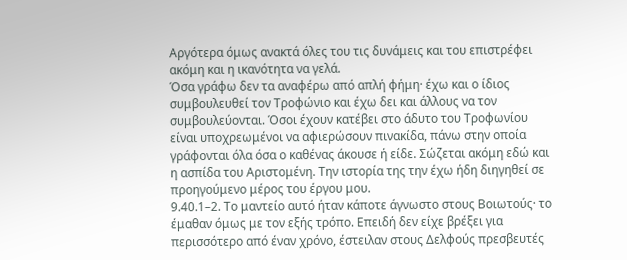Αργότερα όμως ανακτά όλες του τις δυνάμεις και του επιστρέφει ακόμη και η ικανότητα να γελά.
Όσα γράφω δεν τα αναφέρω από απλή φήμη· έχω και ο ίδιος συμβουλευθεί τον Τροφώνιο και έχω δει και άλλους να τον συμβουλεύονται. Όσοι έχουν κατέβει στο άδυτο του Τροφωνίου είναι υποχρεωμένοι να αφιερώσουν πινακίδα, πάνω στην οποία γράφονται όλα όσα ο καθένας άκουσε ή είδε. Σώζεται ακόμη εδώ και η ασπίδα του Αριστομένη. Την ιστορία της την έχω ήδη διηγηθεί σε προηγούμενο μέρος του έργου μου.
9.40.1–2. Το μαντείο αυτό ήταν κάποτε άγνωστο στους Βοιωτούς· το έμαθαν όμως με τον εξής τρόπο. Επειδή δεν είχε βρέξει για περισσότερο από έναν χρόνο, έστειλαν στους Δελφούς πρεσβευτές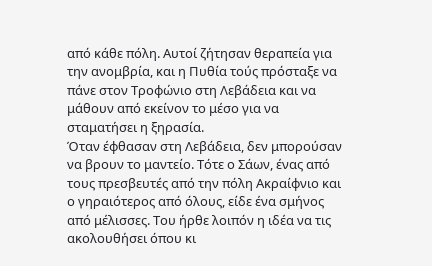από κάθε πόλη. Αυτοί ζήτησαν θεραπεία για την ανομβρία, και η Πυθία τούς πρόσταξε να πάνε στον Τροφώνιο στη Λεβάδεια και να μάθουν από εκείνον το μέσο για να σταματήσει η ξηρασία.
Όταν έφθασαν στη Λεβάδεια, δεν μπορούσαν να βρουν το μαντείο. Τότε ο Σάων, ένας από τους πρεσβευτές από την πόλη Ακραίφνιο και ο γηραιότερος από όλους, είδε ένα σμήνος από μέλισσες. Του ήρθε λοιπόν η ιδέα να τις ακολουθήσει όπου κι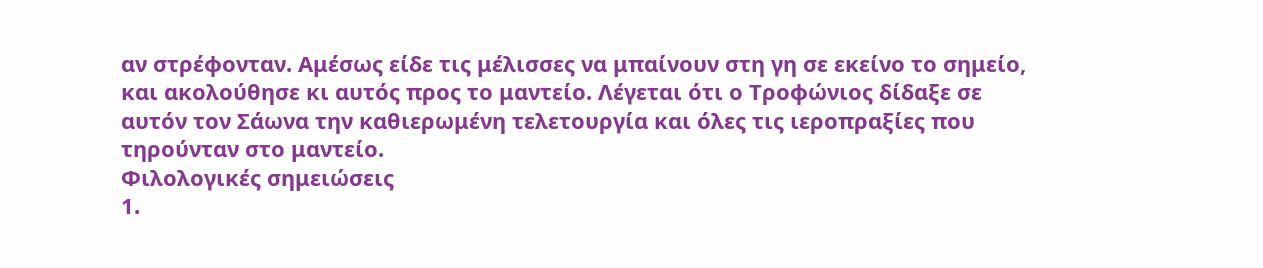αν στρέφονταν. Αμέσως είδε τις μέλισσες να μπαίνουν στη γη σε εκείνο το σημείο, και ακολούθησε κι αυτός προς το μαντείο. Λέγεται ότι ο Τροφώνιος δίδαξε σε αυτόν τον Σάωνα την καθιερωμένη τελετουργία και όλες τις ιεροπραξίες που τηρούνταν στο μαντείο.
Φιλολογικές σημειώσεις
1.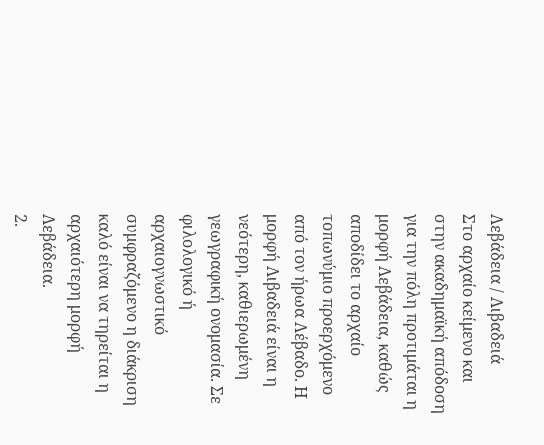Λεβάδεια / Λιβαδειά
Στο αρχαίο κείμενο και στην ακαδημαϊκή απόδοση για την πόλη προτιμάται η μορφή Λεβάδεια, καθώς αποδίδει το αρχαίο τοπωνύμιο προερχόμενο από τον ήρωα Λέβαδο. Η μορφή Λιβαδειά είναι η νεότερη, καθιερωμένη γεωγραφική ονομασία. Σε φιλολογικό ή αρχαιογνωστικό συμφραζόμενο η διάκριση καλό είναι να τηρείται η αρχαιότερη μορφή Λεβάδεια.
2.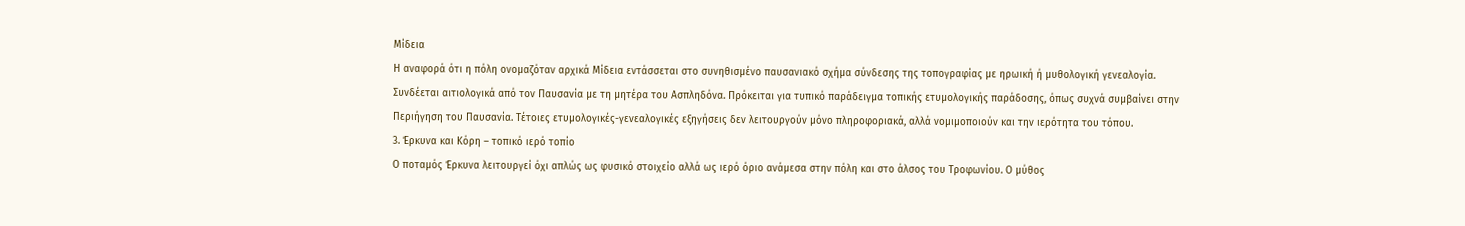Μίδεια
Η αναφορά ότι η πόλη ονομαζόταν αρχικά Μίδεια εντάσσεται στο συνηθισμένο παυσανιακό σχήμα σύνδεσης της τοπογραφίας με ηρωική ή μυθολογική γενεαλογία. Συνδέεται αιτιολογικά από τον Παυσανία με τη μητέρα του Ασπληδόνα. Πρόκειται για τυπικό παράδειγμα τοπικής ετυμολογικής παράδοσης, όπως συχνά συμβαίνει στην Περιήγηση του Παυσανία. Τέτοιες ετυμολογικές-γενεαλογικές εξηγήσεις δεν λειτουργούν μόνο πληροφοριακά, αλλά νομιμοποιούν και την ιερότητα του τόπου.
3. Έρκυνα και Κόρη – τοπικό ιερό τοπίο
Ο ποταμός Έρκυνα λειτουργεί όχι απλώς ως φυσικό στοιχείο αλλά ως ιερό όριο ανάμεσα στην πόλη και στο άλσος του Τροφωνίου. Ο μύθος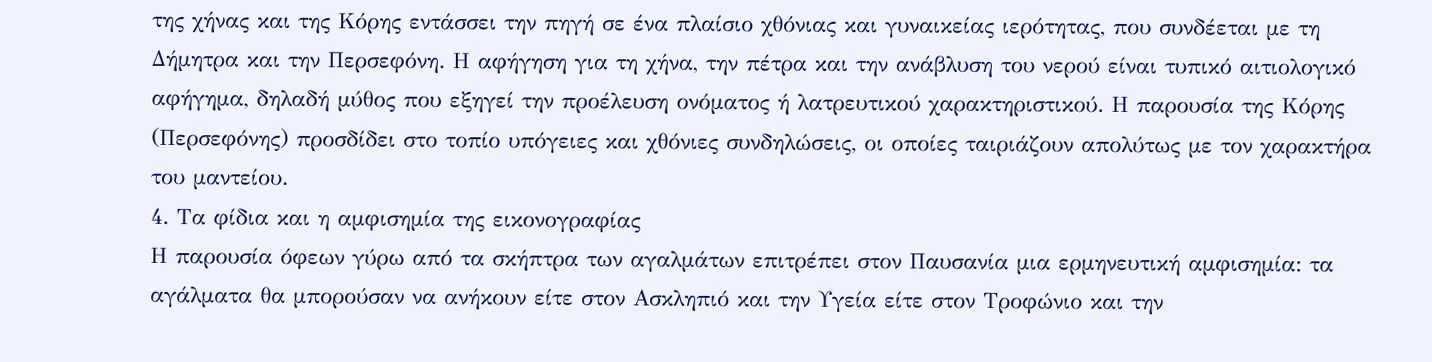της χήνας και της Κόρης εντάσσει την πηγή σε ένα πλαίσιο χθόνιας και γυναικείας ιερότητας, που συνδέεται με τη Δήμητρα και την Περσεφόνη. Η αφήγηση για τη χήνα, την πέτρα και την ανάβλυση του νερού είναι τυπικό αιτιολογικό αφήγημα, δηλαδή μύθος που εξηγεί την προέλευση ονόματος ή λατρευτικού χαρακτηριστικού. Η παρουσία της Κόρης (Περσεφόνης) προσδίδει στο τοπίο υπόγειες και χθόνιες συνδηλώσεις, οι οποίες ταιριάζουν απολύτως με τον χαρακτήρα του μαντείου.
4. Τα φίδια και η αμφισημία της εικονογραφίας
Η παρουσία όφεων γύρω από τα σκήπτρα των αγαλμάτων επιτρέπει στον Παυσανία μια ερμηνευτική αμφισημία: τα αγάλματα θα μπορούσαν να ανήκουν είτε στον Ασκληπιό και την Υγεία είτε στον Τροφώνιο και την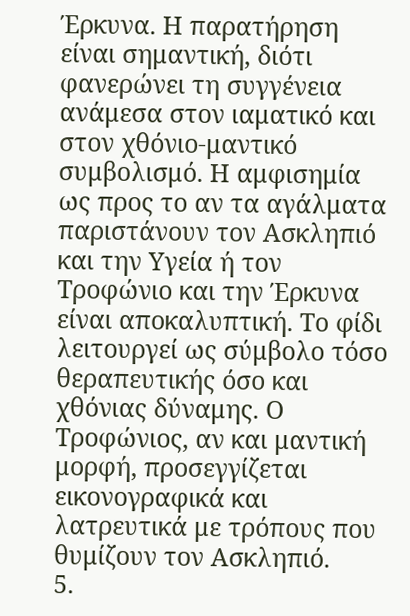Έρκυνα. Η παρατήρηση είναι σημαντική, διότι φανερώνει τη συγγένεια ανάμεσα στον ιαματικό και στον χθόνιο-μαντικό συμβολισμό. Η αμφισημία ως προς το αν τα αγάλματα παριστάνουν τον Ασκληπιό και την Υγεία ή τον Τροφώνιο και την Έρκυνα είναι αποκαλυπτική. Το φίδι λειτουργεί ως σύμβολο τόσο θεραπευτικής όσο και χθόνιας δύναμης. Ο Τροφώνιος, αν και μαντική μορφή, προσεγγίζεται εικονογραφικά και λατρευτικά με τρόπους που θυμίζουν τον Ασκληπιό.
5.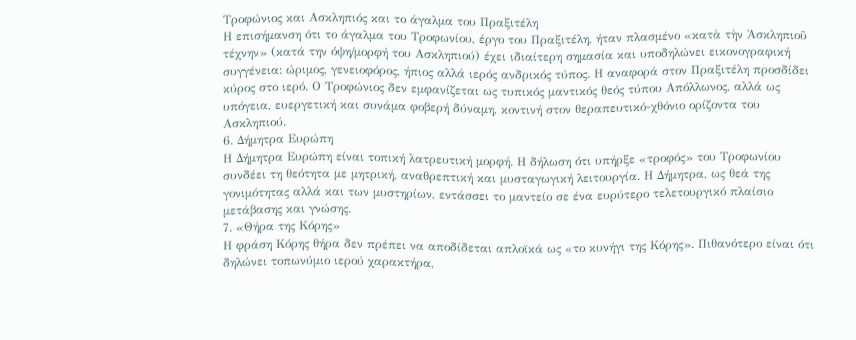Τροφώνιος και Ασκληπιός και το άγαλμα του Πραξιτέλη
Η επισήμανση ότι το άγαλμα του Τροφωνίου, έργο του Πραξιτέλη, ήταν πλασμένο «κατὰ τὴν Ἀσκληπιοῦ τέχνην» (κατά την όψη/μορφή του Ασκληπιού) έχει ιδιαίτερη σημασία και υποδηλώνει εικονογραφική συγγένεια: ώριμος, γενειοφόρος, ήπιος αλλά ιερός ανδρικός τύπος. Η αναφορά στον Πραξιτέλη προσδίδει κύρος στο ιερό. Ο Τροφώνιος δεν εμφανίζεται ως τυπικός μαντικός θεός τύπου Απόλλωνος, αλλά ως υπόγεια, ευεργετική και συνάμα φοβερή δύναμη, κοντινή στον θεραπευτικό-χθόνιο ορίζοντα του Ασκληπιού.
6. Δήμητρα Ευρώπη
Η Δήμητρα Ευρώπη είναι τοπική λατρευτική μορφή. Η δήλωση ότι υπήρξε «τροφός» του Τροφωνίου συνδέει τη θεότητα με μητρική, αναθρεπτική και μυσταγωγική λειτουργία. Η Δήμητρα, ως θεά της γονιμότητας αλλά και των μυστηρίων, εντάσσει το μαντείο σε ένα ευρύτερο τελετουργικό πλαίσιο μετάβασης και γνώσης.
7. «Θήρα της Κόρης»
Η φράση Κόρης θήρα δεν πρέπει να αποδίδεται απλοϊκά ως «το κυνήγι της Κόρης». Πιθανότερο είναι ότι δηλώνει τοπωνύμιο ιερού χαρακτήρα,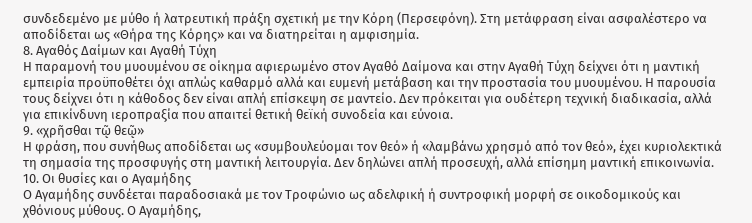συνδεδεμένο με μύθο ή λατρευτική πράξη σχετική με την Κόρη (Περσεφόνη). Στη μετάφραση είναι ασφαλέστερο να αποδίδεται ως «Θήρα της Κόρης» και να διατηρείται η αμφισημία.
8. Αγαθός Δαίμων και Αγαθή Τύχη
Η παραμονή του μυουμένου σε οίκημα αφιερωμένο στον Αγαθό Δαίμονα και στην Αγαθή Τύχη δείχνει ότι η μαντική εμπειρία προϋποθέτει όχι απλώς καθαρμό αλλά και ευμενή μετάβαση και την προστασία του μυουμένου. Η παρουσία τους δείχνει ότι η κάθοδος δεν είναι απλή επίσκεψη σε μαντείο. Δεν πρόκειται για ουδέτερη τεχνική διαδικασία, αλλά για επικίνδυνη ιεροπραξία που απαιτεί θετική θεϊκή συνοδεία και εύνοια.
9. «χρῆσθαι τῷ θεῷ»
Η φράση, που συνήθως αποδίδεται ως «συμβουλεύομαι τον θεό» ή «λαμβάνω χρησμό από τον θεό», έχει κυριολεκτικά τη σημασία της προσφυγής στη μαντική λειτουργία. Δεν δηλώνει απλή προσευχή, αλλά επίσημη μαντική επικοινωνία.
10. Οι θυσίες και ο Αγαμήδης
Ο Αγαμήδης συνδέεται παραδοσιακά με τον Τροφώνιο ως αδελφική ή συντροφική μορφή σε οικοδομικούς και χθόνιους μύθους. Ο Αγαμήδης,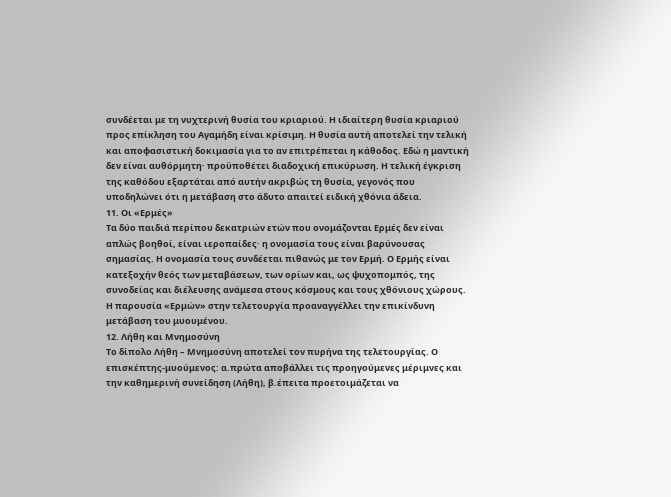συνδέεται με τη νυχτερινή θυσία του κριαριού. Η ιδιαίτερη θυσία κριαριού προς επίκληση του Αγαμήδη είναι κρίσιμη. Η θυσία αυτή αποτελεί την τελική και αποφασιστική δοκιμασία για το αν επιτρέπεται η κάθοδος. Εδώ η μαντική δεν είναι αυθόρμητη· προϋποθέτει διαδοχική επικύρωση. Η τελική έγκριση της καθόδου εξαρτάται από αυτήν ακριβώς τη θυσία, γεγονός που υποδηλώνει ότι η μετάβαση στο άδυτο απαιτεί ειδική χθόνια άδεια.
11. Οι «Ερμές»
Τα δύο παιδιά περίπου δεκατριών ετών που ονομάζονται Ερμές δεν είναι απλώς βοηθοί, είναι ιεροπαίδες· η ονομασία τους είναι βαρύνουσας σημασίας. Η ονομασία τους συνδέεται πιθανώς με τον Ερμή. Ο Ερμής είναι κατεξοχήν θεός των μεταβάσεων, των ορίων και, ως ψυχοπομπός, της συνοδείας και διέλευσης ανάμεσα στους κόσμους και τους χθόνιους χώρους. Η παρουσία «Ερμών» στην τελετουργία προαναγγέλλει την επικίνδυνη μετάβαση του μυουμένου.
12. Λήθη και Μνημοσύνη
Το δίπολο Λήθη – Μνημοσύνη αποτελεί τον πυρήνα της τελετουργίας. Ο επισκέπτης-μυούμενος: α.πρώτα αποβάλλει τις προηγούμενες μέριμνες και την καθημερινή συνείδηση (Λήθη), β.έπειτα προετοιμάζεται να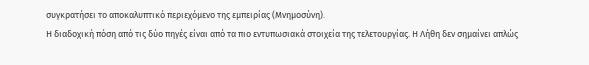συγκρατήσει το αποκαλυπτικό περιεχόμενο της εμπειρίας (Μνημοσύνη).
Η διαδοχική πόση από τις δύο πηγές είναι από τα πιο εντυπωσιακά στοιχεία της τελετουργίας. Η Λήθη δεν σημαίνει απλώς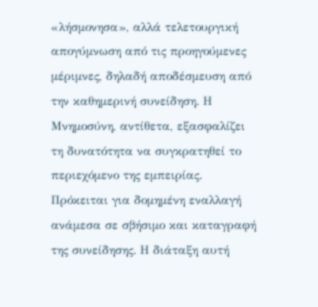«λήσμονησα», αλλά τελετουργική απογύμνωση από τις προηγούμενες μέριμνες, δηλαδή αποδέσμευση από την καθημερινή συνείδηση. Η Μνημοσύνη, αντίθετα, εξασφαλίζει τη δυνατότητα να συγκρατηθεί το περιεχόμενο της εμπειρίας. Πρόκειται για δομημένη εναλλαγή ανάμεσα σε σβήσιμο και καταγραφή της συνείδησης. Η διάταξη αυτή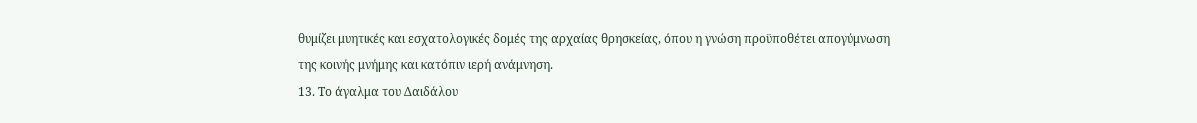θυμίζει μυητικές και εσχατολογικές δομές της αρχαίας θρησκείας, όπου η γνώση προϋποθέτει απογύμνωση της κοινής μνήμης και κατόπιν ιερή ανάμνηση.
13. Το άγαλμα του Δαιδάλου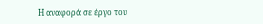Η αναφορά σε έργο του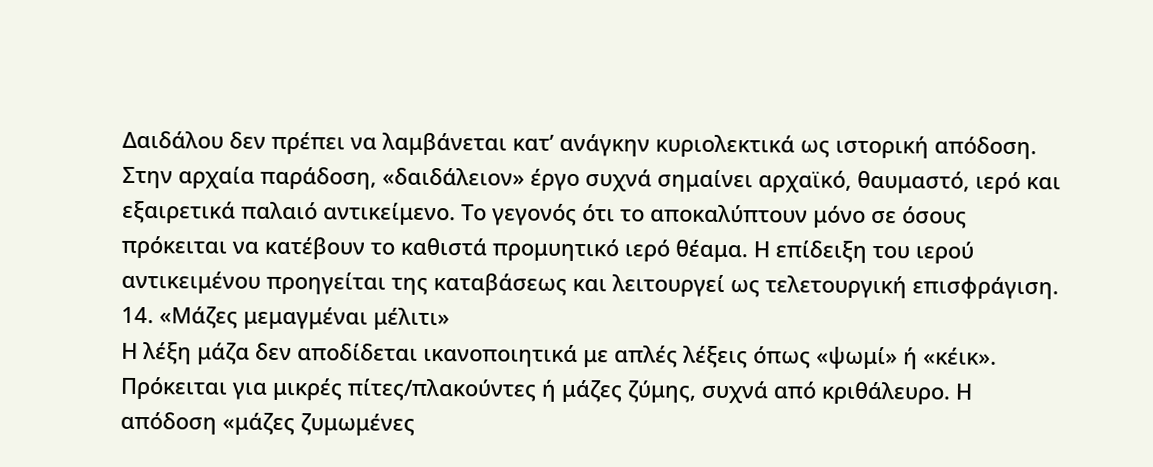Δαιδάλου δεν πρέπει να λαμβάνεται κατ’ ανάγκην κυριολεκτικά ως ιστορική απόδοση. Στην αρχαία παράδοση, «δαιδάλειον» έργο συχνά σημαίνει αρχαϊκό, θαυμαστό, ιερό και εξαιρετικά παλαιό αντικείμενο. Το γεγονός ότι το αποκαλύπτουν μόνο σε όσους πρόκειται να κατέβουν το καθιστά προμυητικό ιερό θέαμα. Η επίδειξη του ιερού αντικειμένου προηγείται της καταβάσεως και λειτουργεί ως τελετουργική επισφράγιση.
14. «Μάζες μεμαγμέναι μέλιτι»
Η λέξη μάζα δεν αποδίδεται ικανοποιητικά με απλές λέξεις όπως «ψωμί» ή «κέικ». Πρόκειται για μικρές πίτες/πλακούντες ή μάζες ζύμης, συχνά από κριθάλευρο. Η απόδοση «μάζες ζυμωμένες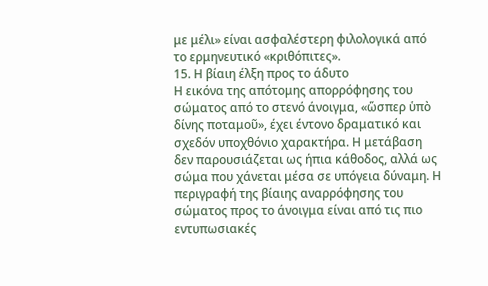με μέλι» είναι ασφαλέστερη φιλολογικά από το ερμηνευτικό «κριθόπιτες».
15. Η βίαιη έλξη προς το άδυτο
Η εικόνα της απότομης απορρόφησης του σώματος από το στενό άνοιγμα, «ὥσπερ ὑπὸ δίνης ποταμοῦ», έχει έντονο δραματικό και σχεδόν υποχθόνιο χαρακτήρα. Η μετάβαση δεν παρουσιάζεται ως ήπια κάθοδος, αλλά ως σώμα που χάνεται μέσα σε υπόγεια δύναμη. Η περιγραφή της βίαιης αναρρόφησης του σώματος προς το άνοιγμα είναι από τις πιο εντυπωσιακές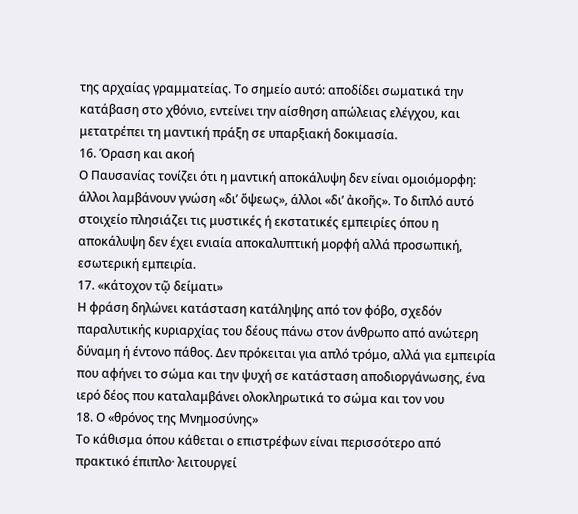της αρχαίας γραμματείας. Το σημείο αυτό: αποδίδει σωματικά την κατάβαση στο χθόνιο, εντείνει την αίσθηση απώλειας ελέγχου, και μετατρέπει τη μαντική πράξη σε υπαρξιακή δοκιμασία.
16. Όραση και ακοή
Ο Παυσανίας τονίζει ότι η μαντική αποκάλυψη δεν είναι ομοιόμορφη: άλλοι λαμβάνουν γνώση «δι’ ὄψεως», άλλοι «δι’ ἀκοῆς». Το διπλό αυτό στοιχείο πλησιάζει τις μυστικές ή εκστατικές εμπειρίες όπου η αποκάλυψη δεν έχει ενιαία αποκαλυπτική μορφή αλλά προσωπική, εσωτερική εμπειρία.
17. «κάτοχον τῷ δείματι»
Η φράση δηλώνει κατάσταση κατάληψης από τον φόβο, σχεδόν παραλυτικής κυριαρχίας του δέους πάνω στον άνθρωπο από ανώτερη δύναμη ή έντονο πάθος. Δεν πρόκειται για απλό τρόμο, αλλά για εμπειρία που αφήνει το σώμα και την ψυχή σε κατάσταση αποδιοργάνωσης, ένα ιερό δέος που καταλαμβάνει ολοκληρωτικά το σώμα και τον νου
18. Ο «θρόνος της Μνημοσύνης»
Το κάθισμα όπου κάθεται ο επιστρέφων είναι περισσότερο από πρακτικό έπιπλο· λειτουργεί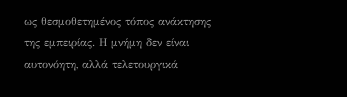ως θεσμοθετημένος τόπος ανάκτησης της εμπειρίας. Η μνήμη δεν είναι αυτονόητη, αλλά τελετουργικά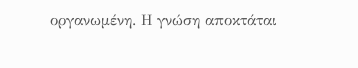οργανωμένη. Η γνώση αποκτάται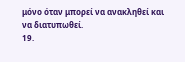μόνο όταν μπορεί να ανακληθεί και να διατυπωθεί.
19.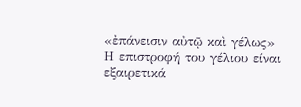«ἐπάνεισιν αὐτῷ καὶ γέλως»
Η επιστροφή του γέλιου είναι εξαιρετικά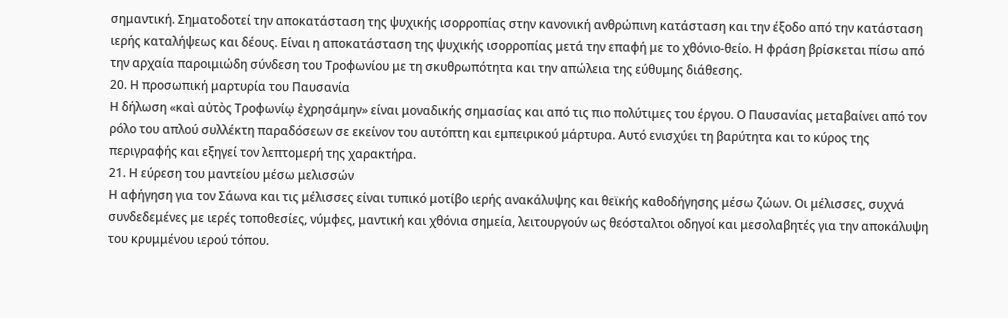σημαντική. Σηματοδοτεί την αποκατάσταση της ψυχικής ισορροπίας στην κανονική ανθρώπινη κατάσταση και την έξοδο από την κατάσταση ιερής καταλήψεως και δέους. Είναι η αποκατάσταση της ψυχικής ισορροπίας μετά την επαφή με το χθόνιο-θείο. Η φράση βρίσκεται πίσω από την αρχαία παροιμιώδη σύνδεση του Τροφωνίου με τη σκυθρωπότητα και την απώλεια της εύθυμης διάθεσης.
20. Η προσωπική μαρτυρία του Παυσανία
Η δήλωση «καὶ αὐτὸς Τροφωνίῳ ἐχρησάμην» είναι μοναδικής σημασίας και από τις πιο πολύτιμες του έργου. Ο Παυσανίας μεταβαίνει από τον ρόλο του απλού συλλέκτη παραδόσεων σε εκείνον του αυτόπτη και εμπειρικού μάρτυρα. Αυτό ενισχύει τη βαρύτητα και το κύρος της περιγραφής και εξηγεί τον λεπτομερή της χαρακτήρα.
21. Η εύρεση του μαντείου μέσω μελισσών
Η αφήγηση για τον Σάωνα και τις μέλισσες είναι τυπικό μοτίβο ιερής ανακάλυψης και θεϊκής καθοδήγησης μέσω ζώων. Οι μέλισσες, συχνά συνδεδεμένες με ιερές τοποθεσίες, νύμφες, μαντική και χθόνια σημεία, λειτουργούν ως θεόσταλτοι οδηγοί και μεσολαβητές για την αποκάλυψη του κρυμμένου ιερού τόπου.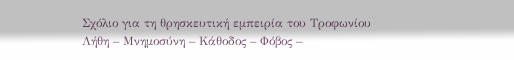Σχόλιο για τη θρησκευτική εμπειρία του Τροφωνίου
Λήθη – Μνημοσύνη – Κάθοδος – Φόβος –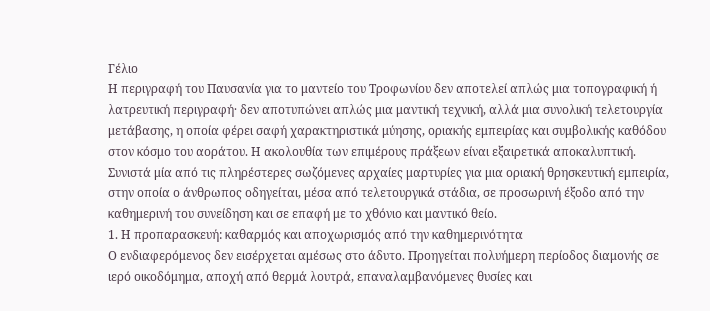Γέλιο
Η περιγραφή του Παυσανία για το μαντείο του Τροφωνίου δεν αποτελεί απλώς μια τοπογραφική ή λατρευτική περιγραφή· δεν αποτυπώνει απλώς μια μαντική τεχνική, αλλά μια συνολική τελετουργία μετάβασης, η οποία φέρει σαφή χαρακτηριστικά μύησης, οριακής εμπειρίας και συμβολικής καθόδου στον κόσμο του αοράτου. Η ακολουθία των επιμέρους πράξεων είναι εξαιρετικά αποκαλυπτική. Συνιστά μία από τις πληρέστερες σωζόμενες αρχαίες μαρτυρίες για μια οριακή θρησκευτική εμπειρία, στην οποία ο άνθρωπος οδηγείται, μέσα από τελετουργικά στάδια, σε προσωρινή έξοδο από την καθημερινή του συνείδηση και σε επαφή με το χθόνιο και μαντικό θείο.
1. Η προπαρασκευή: καθαρμός και αποχωρισμός από την καθημερινότητα
Ο ενδιαφερόμενος δεν εισέρχεται αμέσως στο άδυτο. Προηγείται πολυήμερη περίοδος διαμονής σε ιερό οικοδόμημα, αποχή από θερμά λουτρά, επαναλαμβανόμενες θυσίες και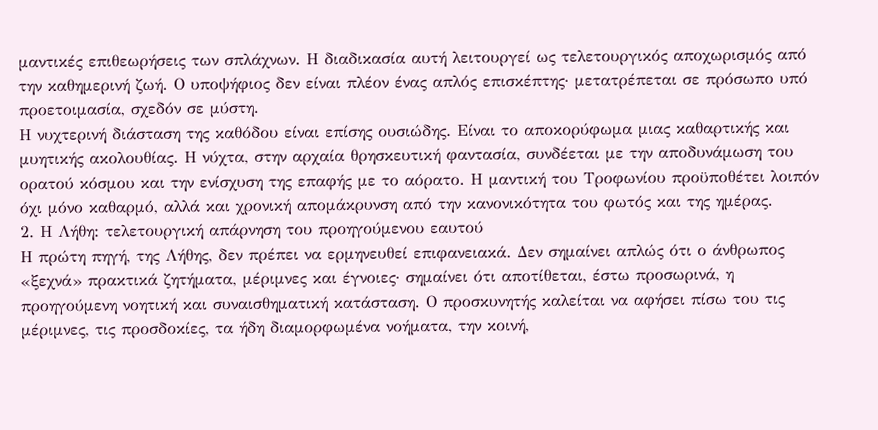μαντικές επιθεωρήσεις των σπλάχνων. Η διαδικασία αυτή λειτουργεί ως τελετουργικός αποχωρισμός από την καθημερινή ζωή. Ο υποψήφιος δεν είναι πλέον ένας απλός επισκέπτης· μετατρέπεται σε πρόσωπο υπό προετοιμασία, σχεδόν σε μύστη.
Η νυχτερινή διάσταση της καθόδου είναι επίσης ουσιώδης. Είναι το αποκορύφωμα μιας καθαρτικής και μυητικής ακολουθίας. Η νύχτα, στην αρχαία θρησκευτική φαντασία, συνδέεται με την αποδυνάμωση του ορατού κόσμου και την ενίσχυση της επαφής με το αόρατο. Η μαντική του Τροφωνίου προϋποθέτει λοιπόν όχι μόνο καθαρμό, αλλά και χρονική απομάκρυνση από την κανονικότητα του φωτός και της ημέρας.
2. Η Λήθη: τελετουργική απάρνηση του προηγούμενου εαυτού
Η πρώτη πηγή, της Λήθης, δεν πρέπει να ερμηνευθεί επιφανειακά. Δεν σημαίνει απλώς ότι ο άνθρωπος «ξεχνά» πρακτικά ζητήματα, μέριμνες και έγνοιες· σημαίνει ότι αποτίθεται, έστω προσωρινά, η προηγούμενη νοητική και συναισθηματική κατάσταση. Ο προσκυνητής καλείται να αφήσει πίσω του τις μέριμνες, τις προσδοκίες, τα ήδη διαμορφωμένα νοήματα, την κοινή,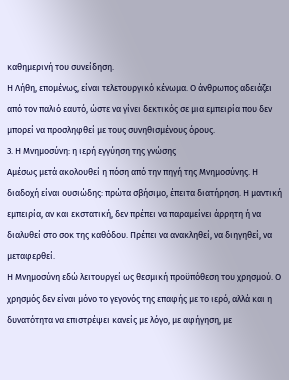καθημερινή του συνείδηση.
Η Λήθη, επομένως, είναι τελετουργικό κένωμα. Ο άνθρωπος αδειάζει από τον παλιό εαυτό, ώστε να γίνει δεκτικός σε μια εμπειρία που δεν μπορεί να προσληφθεί με τους συνηθισμένους όρους.
3. Η Μνημοσύνη: η ιερή εγγύηση της γνώσης
Αμέσως μετά ακολουθεί η πόση από την πηγή της Μνημοσύνης. Η διαδοχή είναι ουσιώδης: πρώτα σβήσιμο, έπειτα διατήρηση. Η μαντική εμπειρία, αν και εκστατική, δεν πρέπει να παραμείνει άρρητη ή να διαλυθεί στο σοκ της καθόδου. Πρέπει να ανακληθεί, να διηγηθεί, να μεταφερθεί.
Η Μνημοσύνη εδώ λειτουργεί ως θεσμική προϋπόθεση του χρησμού. Ο χρησμός δεν είναι μόνο το γεγονός της επαφής με το ιερό, αλλά και η δυνατότητα να επιστρέψει κανείς με λόγο, με αφήγηση, με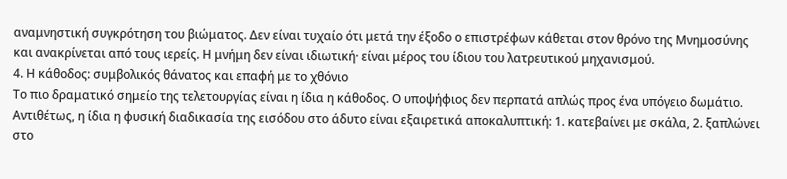αναμνηστική συγκρότηση του βιώματος. Δεν είναι τυχαίο ότι μετά την έξοδο ο επιστρέφων κάθεται στον θρόνο της Μνημοσύνης και ανακρίνεται από τους ιερείς. Η μνήμη δεν είναι ιδιωτική· είναι μέρος του ίδιου του λατρευτικού μηχανισμού.
4. Η κάθοδος: συμβολικός θάνατος και επαφή με το χθόνιο
Το πιο δραματικό σημείο της τελετουργίας είναι η ίδια η κάθοδος. Ο υποψήφιος δεν περπατά απλώς προς ένα υπόγειο δωμάτιο. Αντιθέτως, η ίδια η φυσική διαδικασία της εισόδου στο άδυτο είναι εξαιρετικά αποκαλυπτική: 1. κατεβαίνει με σκάλα, 2. ξαπλώνει στο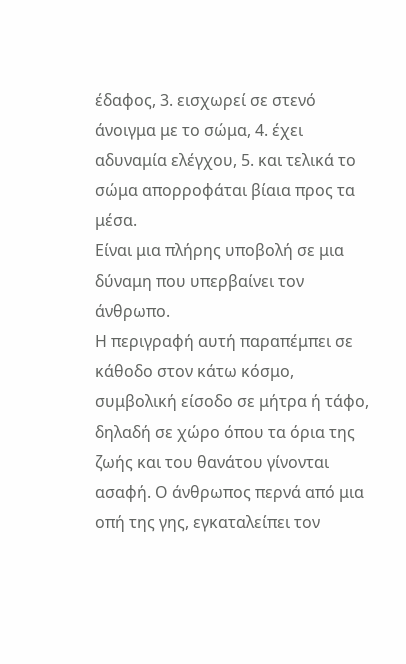έδαφος, 3. εισχωρεί σε στενό άνοιγμα με το σώμα, 4. έχει αδυναμία ελέγχου, 5. και τελικά το σώμα απορροφάται βίαια προς τα μέσα.
Είναι μια πλήρης υποβολή σε μια δύναμη που υπερβαίνει τον άνθρωπο.
Η περιγραφή αυτή παραπέμπει σε κάθοδο στον κάτω κόσμο, συμβολική είσοδο σε μήτρα ή τάφο, δηλαδή σε χώρο όπου τα όρια της ζωής και του θανάτου γίνονται ασαφή. Ο άνθρωπος περνά από μια οπή της γης, εγκαταλείπει τον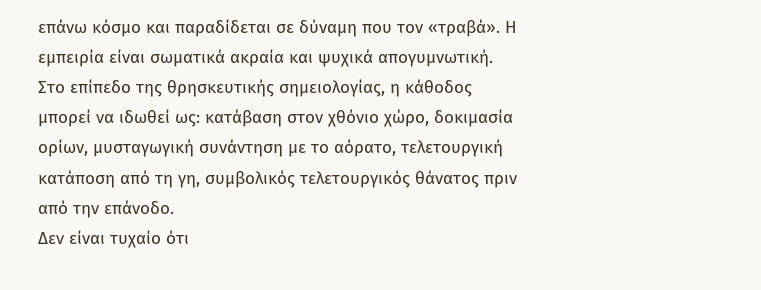επάνω κόσμο και παραδίδεται σε δύναμη που τον «τραβά». Η εμπειρία είναι σωματικά ακραία και ψυχικά απογυμνωτική.
Στο επίπεδο της θρησκευτικής σημειολογίας, η κάθοδος μπορεί να ιδωθεί ως: κατάβαση στον χθόνιο χώρο, δοκιμασία ορίων, μυσταγωγική συνάντηση με το αόρατο, τελετουργική κατάποση από τη γη, συμβολικός τελετουργικός θάνατος πριν από την επάνοδο.
Δεν είναι τυχαίο ότι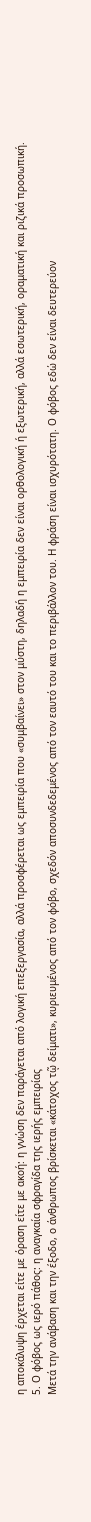η αποκάλυψη έρχεται είτε με όραση είτε με ακοή: η γνώση δεν παράγεται από λογική επεξεργασία, αλλά προσφέρεται ως εμπειρία που «συμβαίνει» στον μύστη, δηλαδή η εμπειρία δεν είναι ορθολογική ή εξωτερική, αλλά εσωτερική, οραματική και ριζικά προσωπική.
5. Ο φόβος ως ιερό πάθος: η αναγκαία σφραγίδα της ιερής εμπειρίας
Μετά την ανάβαση και την έξοδο, ο άνθρωπος βρίσκεται «κάτοχος τῷ δείματι», κυριευμένος από τον φόβο, σχεδόν αποσυνδεδεμένος από τον εαυτό του και το περιβάλλον του. Η φράση είναι ισχυρότατη. Ο φόβος εδώ δεν είναι δευτερεύον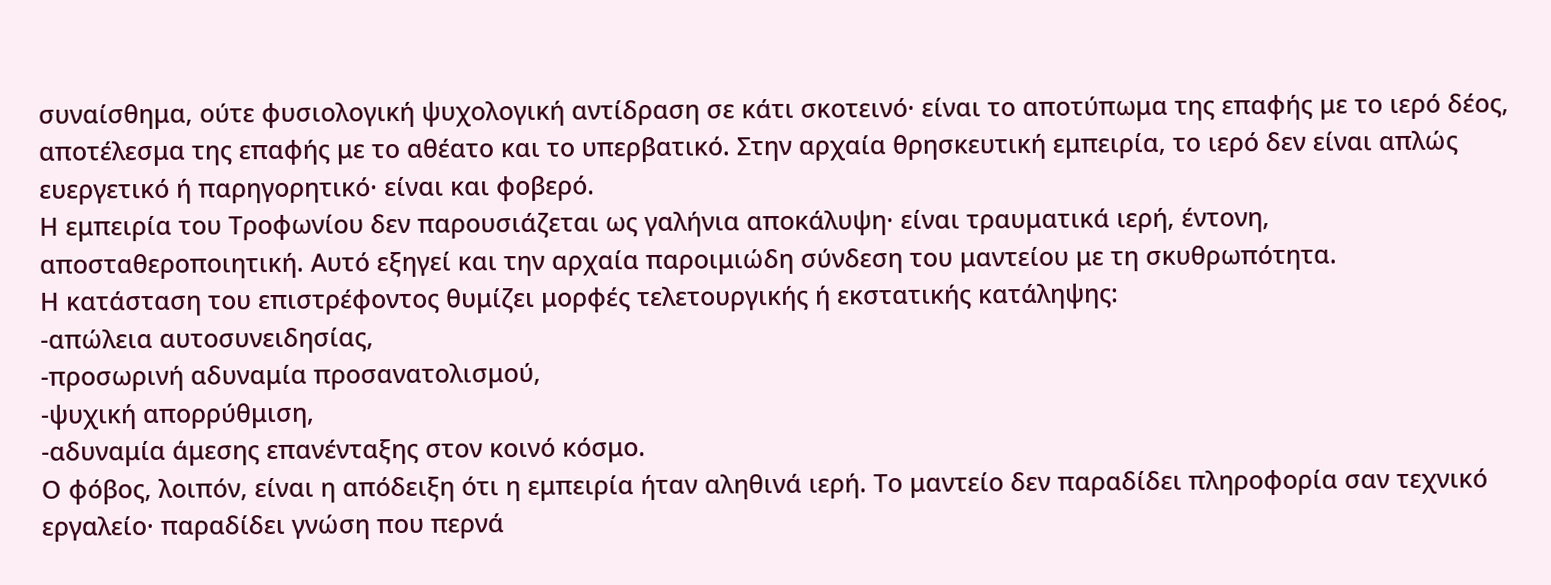συναίσθημα, ούτε φυσιολογική ψυχολογική αντίδραση σε κάτι σκοτεινό· είναι το αποτύπωμα της επαφής με το ιερό δέος, αποτέλεσμα της επαφής με το αθέατο και το υπερβατικό. Στην αρχαία θρησκευτική εμπειρία, το ιερό δεν είναι απλώς ευεργετικό ή παρηγορητικό· είναι και φοβερό.
Η εμπειρία του Τροφωνίου δεν παρουσιάζεται ως γαλήνια αποκάλυψη· είναι τραυματικά ιερή, έντονη, αποσταθεροποιητική. Αυτό εξηγεί και την αρχαία παροιμιώδη σύνδεση του μαντείου με τη σκυθρωπότητα.
Η κατάσταση του επιστρέφοντος θυμίζει μορφές τελετουργικής ή εκστατικής κατάληψης:
-απώλεια αυτοσυνειδησίας,
-προσωρινή αδυναμία προσανατολισμού,
-ψυχική απορρύθμιση,
-αδυναμία άμεσης επανένταξης στον κοινό κόσμο.
Ο φόβος, λοιπόν, είναι η απόδειξη ότι η εμπειρία ήταν αληθινά ιερή. Το μαντείο δεν παραδίδει πληροφορία σαν τεχνικό εργαλείο· παραδίδει γνώση που περνά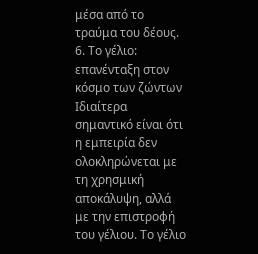μέσα από το τραύμα του δέους.
6. Το γέλιο: επανένταξη στον κόσμο των ζώντων
Ιδιαίτερα σημαντικό είναι ότι η εμπειρία δεν ολοκληρώνεται με τη χρησμική αποκάλυψη, αλλά με την επιστροφή του γέλιου. Το γέλιο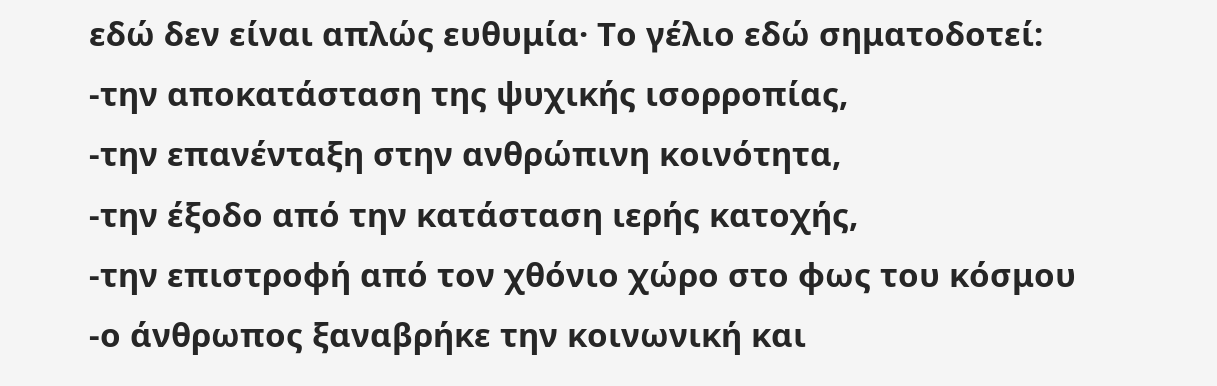εδώ δεν είναι απλώς ευθυμία· Το γέλιο εδώ σηματοδοτεί:
-την αποκατάσταση της ψυχικής ισορροπίας,
-την επανένταξη στην ανθρώπινη κοινότητα,
-την έξοδο από την κατάσταση ιερής κατοχής,
-την επιστροφή από τον χθόνιο χώρο στο φως του κόσμου
-ο άνθρωπος ξαναβρήκε την κοινωνική και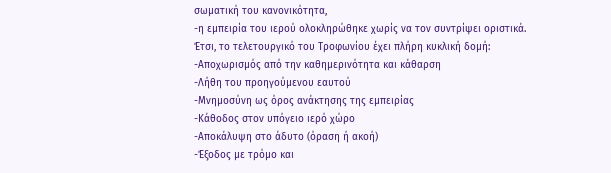σωματική του κανονικότητα,
-η εμπειρία του ιερού ολοκληρώθηκε χωρίς να τον συντρίψει οριστικά.
Έτσι, το τελετουργικό του Τροφωνίου έχει πλήρη κυκλική δομή:
-Αποχωρισμός από την καθημερινότητα και κάθαρση
-Λήθη του προηγούμενου εαυτού
-Μνημοσύνη ως όρος ανάκτησης της εμπειρίας
-Κάθοδος στον υπόγειο ιερό χώρο
-Αποκάλυψη στο άδυτο (όραση ή ακοή)
-Έξοδος με τρόμο και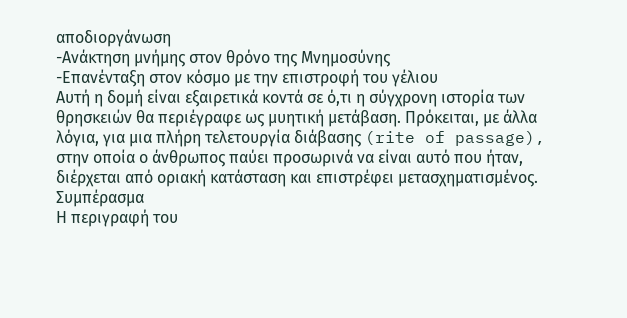αποδιοργάνωση
-Ανάκτηση μνήμης στον θρόνο της Μνημοσύνης
-Επανένταξη στον κόσμο με την επιστροφή του γέλιου
Αυτή η δομή είναι εξαιρετικά κοντά σε ό,τι η σύγχρονη ιστορία των θρησκειών θα περιέγραφε ως μυητική μετάβαση. Πρόκειται, με άλλα λόγια, για μια πλήρη τελετουργία διάβασης (rite of passage), στην οποία ο άνθρωπος παύει προσωρινά να είναι αυτό που ήταν, διέρχεται από οριακή κατάσταση και επιστρέφει μετασχηματισμένος.
Συμπέρασμα
Η περιγραφή του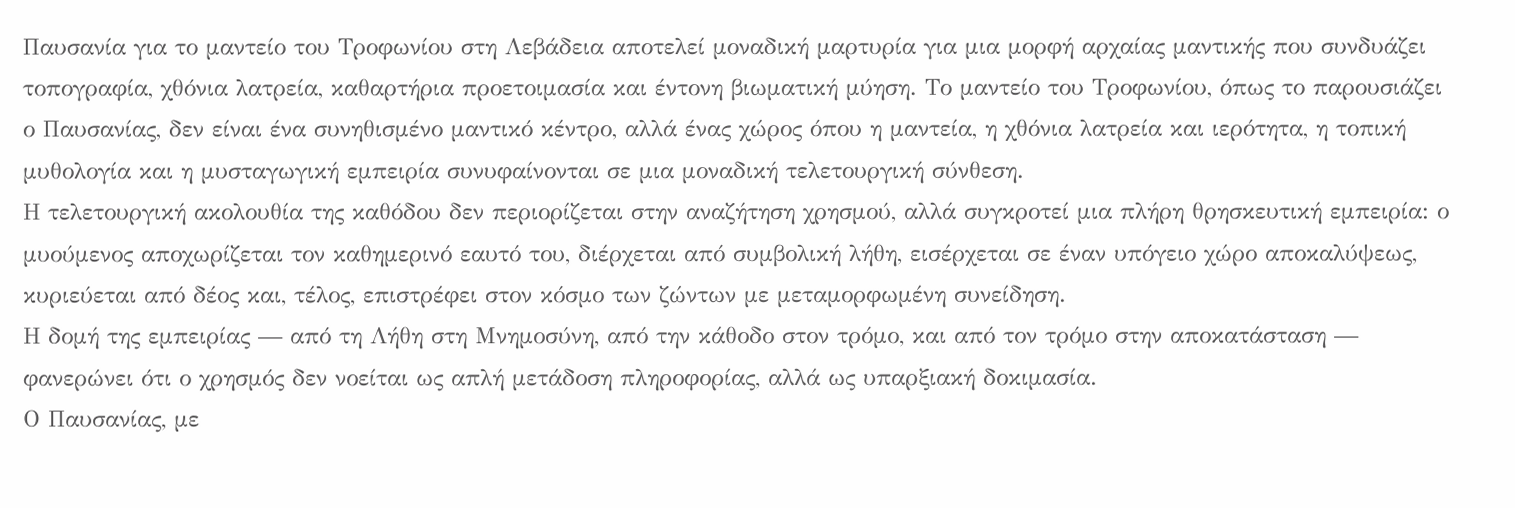Παυσανία για το μαντείο του Τροφωνίου στη Λεβάδεια αποτελεί μοναδική μαρτυρία για μια μορφή αρχαίας μαντικής που συνδυάζει τοπογραφία, χθόνια λατρεία, καθαρτήρια προετοιμασία και έντονη βιωματική μύηση. Το μαντείο του Τροφωνίου, όπως το παρουσιάζει ο Παυσανίας, δεν είναι ένα συνηθισμένο μαντικό κέντρο, αλλά ένας χώρος όπου η μαντεία, η χθόνια λατρεία και ιερότητα, η τοπική μυθολογία και η μυσταγωγική εμπειρία συνυφαίνονται σε μια μοναδική τελετουργική σύνθεση.
Η τελετουργική ακολουθία της καθόδου δεν περιορίζεται στην αναζήτηση χρησμού, αλλά συγκροτεί μια πλήρη θρησκευτική εμπειρία: ο μυούμενος αποχωρίζεται τον καθημερινό εαυτό του, διέρχεται από συμβολική λήθη, εισέρχεται σε έναν υπόγειο χώρο αποκαλύψεως, κυριεύεται από δέος και, τέλος, επιστρέφει στον κόσμο των ζώντων με μεταμορφωμένη συνείδηση.
Η δομή της εμπειρίας — από τη Λήθη στη Μνημοσύνη, από την κάθοδο στον τρόμο, και από τον τρόμο στην αποκατάσταση — φανερώνει ότι ο χρησμός δεν νοείται ως απλή μετάδοση πληροφορίας, αλλά ως υπαρξιακή δοκιμασία.
Ο Παυσανίας, με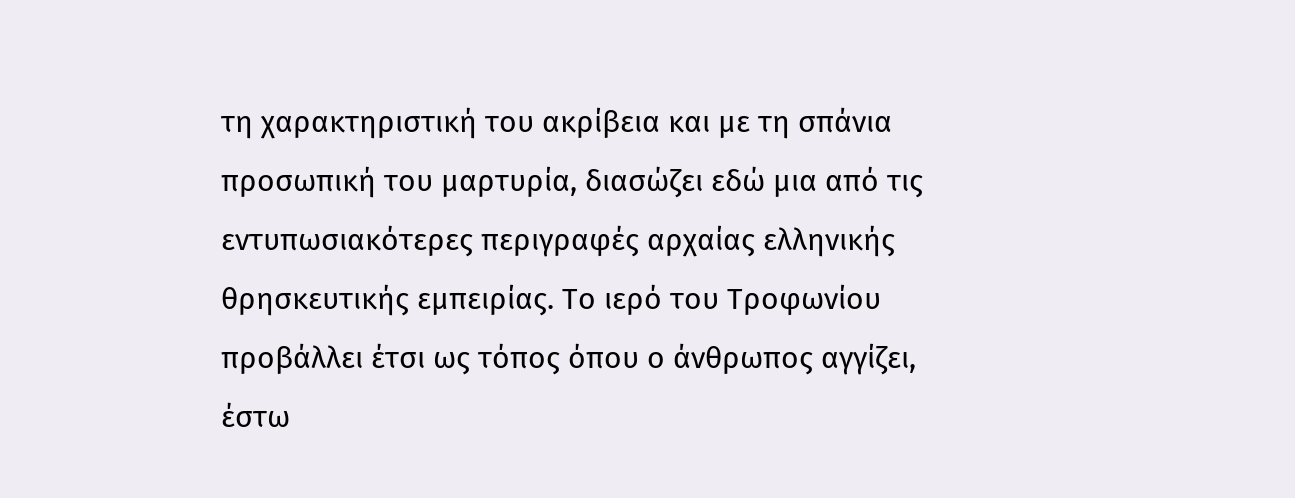τη χαρακτηριστική του ακρίβεια και με τη σπάνια προσωπική του μαρτυρία, διασώζει εδώ μια από τις εντυπωσιακότερες περιγραφές αρχαίας ελληνικής θρησκευτικής εμπειρίας. Το ιερό του Τροφωνίου προβάλλει έτσι ως τόπος όπου ο άνθρωπος αγγίζει, έστω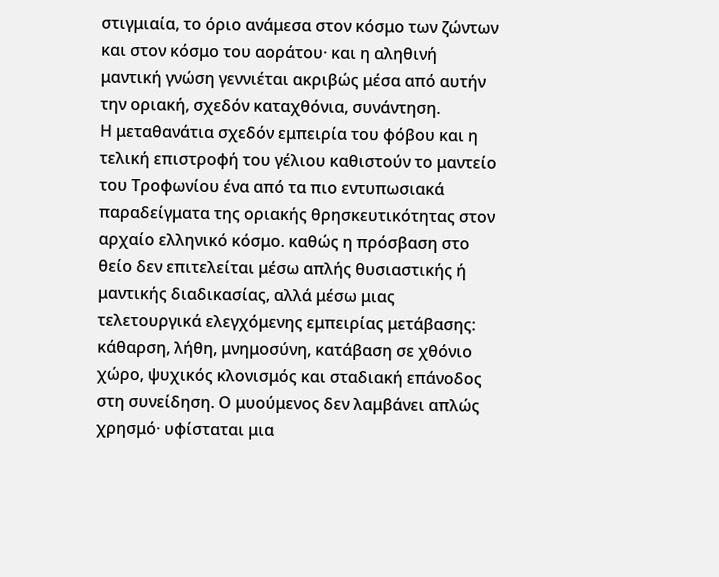στιγμιαία, το όριο ανάμεσα στον κόσμο των ζώντων και στον κόσμο του αοράτου· και η αληθινή μαντική γνώση γεννιέται ακριβώς μέσα από αυτήν την οριακή, σχεδόν καταχθόνια, συνάντηση.
Η μεταθανάτια σχεδόν εμπειρία του φόβου και η τελική επιστροφή του γέλιου καθιστούν το μαντείο του Τροφωνίου ένα από τα πιο εντυπωσιακά παραδείγματα της οριακής θρησκευτικότητας στον αρχαίο ελληνικό κόσμο. καθώς η πρόσβαση στο θείο δεν επιτελείται μέσω απλής θυσιαστικής ή μαντικής διαδικασίας, αλλά μέσω μιας τελετουργικά ελεγχόμενης εμπειρίας μετάβασης: κάθαρση, λήθη, μνημοσύνη, κατάβαση σε χθόνιο χώρο, ψυχικός κλονισμός και σταδιακή επάνοδος στη συνείδηση. Ο μυούμενος δεν λαμβάνει απλώς χρησμό· υφίσταται μια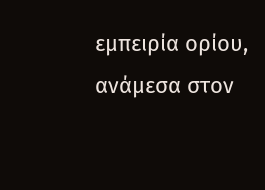εμπειρία ορίου, ανάμεσα στον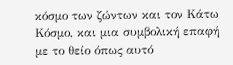κόσμο των ζώντων και τον Κάτω Κόσμο, και μια συμβολική επαφή με το θείο όπως αυτό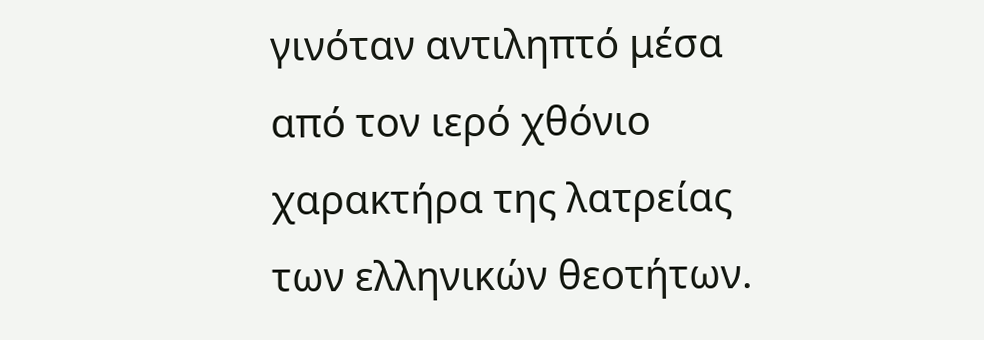γινόταν αντιληπτό μέσα από τον ιερό χθόνιο χαρακτήρα της λατρείας των ελληνικών θεοτήτων.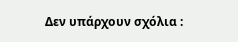Δεν υπάρχουν σχόλια :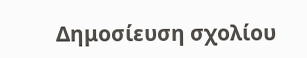Δημοσίευση σχολίου